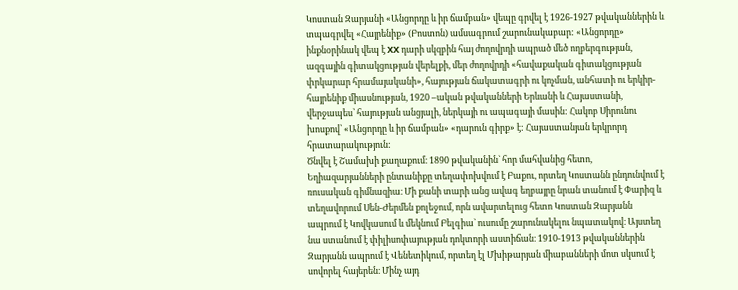Կոստան Զարյանի «Անցորդը և իր ճամբան» վեպը գրվել է 1926-1927 թվականներին և տպագրվել «Հայրենիք» (Բոստոն) ամսագրում շարունակաբար: «Անցորդը» ինքնօրինակ վեպ է XX դարի սկզբին հայ ժողովրդի ապրած մեծ ողբերգության, ազգային գիտակցության վերելքի, մեր ժողովրդի «հավաքական գիտակցության փրկարար հրամայականի», հայության ճակատագրի ու կոչման, անհատի ու երկիր- հայրենիք միասնության, 1920 –ական թվականների Երևանի և Հայաստանի, վերջապես՝ հայության անցյալի, ներկայի ու ապագայի մասին: Հակոբ Սիրունու խոսքով՝ «Անցորդը և իր ճամբան» «դարուն գիրք» է: Հայաստանյան երկրորդ հրատարակություն:
Ծնվել է Շամախի քաղաքում։ 1890 թվականին` հոր մահվանից հետո, Եղիազարյանների ընտանիքը տեղափոխվում է Բաքու, որտեղ Կոստանն ընդունվում է ռուսական գիմնազիա։ Մի քանի տարի անց ավագ եղբայրը նրան տանում է Փարիզ և տեղավորում Սեն-Ժերմեն քոլեջում, որն ավարտելուց հետո Կոստան Զարյանն ապրում է Կովկասում և մեկնում Բելգիա` ուսումը շարունակելու նպատակով։ Այստեղ նա ստանում է փիլիսոփայության դոկտորի աստիճան։ 1910-1913 թվականներին Զարյանն ապրում է Վենետիկում, որտեղ էլ Մխիթարյան միաբանների մոտ սկսում է սովորել հայերեն։ Մինչ այդ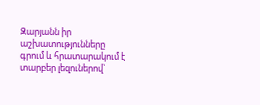Զարյանն իր աշխատությունները գրում և հրատարակում է տարբեր լեզուներով`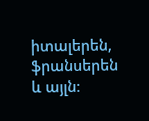իտալերեն, ֆրանսերեն և այլն։